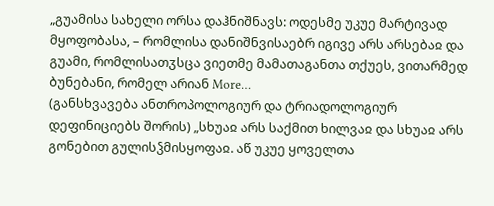„გუამისა სახელი ორსა დაჰნიშნავს: ოდესმე უკუე მარტივად მყოფობასა, – რომლისა დანიშნვისაებრ იგივე არს არსებაჲ და გუამი, რომლისათჳსცა ვიეთმე მამათაგანთა თქუეს, ვითარმედ ბუნებანი, რომელ არიან More…
(განსხვავება ანთროპოლოგიურ და ტრიადოლოგიურ დეფინიციებს შორის) „სხუაჲ არს საქმით ხილვაჲ და სხუაჲ არს გონებით გულისჴმისყოფაჲ. აწ უკუე ყოველთა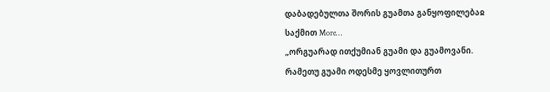დაბადებულთა შორის გუამთა განყოფილებაჲ საქმით More…
„ორგუარად ითქუმიან გუამი და გუამოვანი. რამეთუ გუამი ოდესმე ყოვლითურთ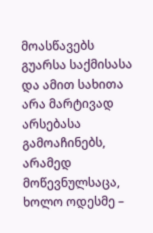მოასწავებს გუარსა საქმისასა და ამით სახითა არა მარტივად არსებასა გამოაჩინებს, არამედ მოწევნულსაცა, ხოლო ოდესმე –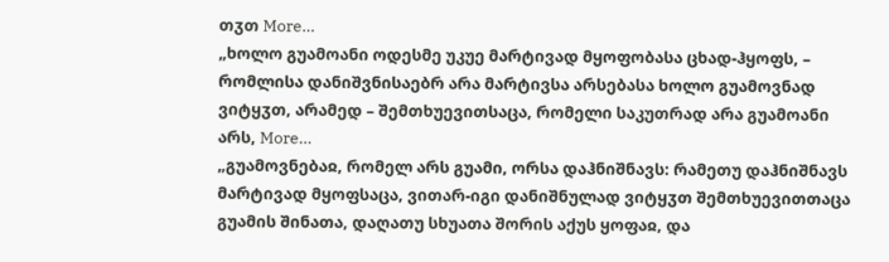თჳთ More…
„ხოლო გუამოანი ოდესმე უკუე მარტივად მყოფობასა ცხად-ჰყოფს, – რომლისა დანიშვნისაებრ არა მარტივსა არსებასა ხოლო გუამოვნად ვიტყჳთ, არამედ – შემთხუევითსაცა, რომელი საკუთრად არა გუამოანი არს, More…
„გუამოვნებაჲ, რომელ არს გუამი, ორსა დაჰნიშნავს: რამეთუ დაჰნიშნავს მარტივად მყოფსაცა, ვითარ-იგი დანიშნულად ვიტყჳთ შემთხუევითთაცა გუამის შინათა, დაღათუ სხუათა შორის აქუს ყოფაჲ, და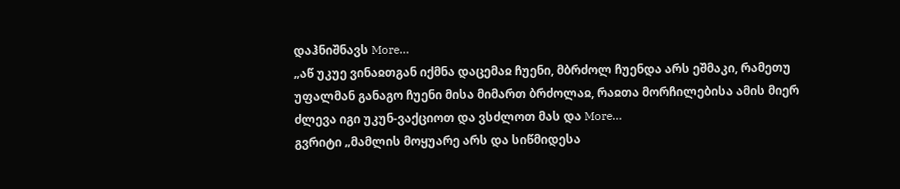დაჰნიშნავს More…
„აწ უკუე ვინაჲთგან იქმნა დაცემაჲ ჩუენი, მბრძოლ ჩუენდა არს ეშმაკი, რამეთუ უფალმან განაგო ჩუენი მისა მიმართ ბრძოლაჲ, რაჲთა მორჩილებისა ამის მიერ ძლევა იგი უკუნ-ვაქციოთ და ვსძლოთ მას და More…
გვრიტი „მამლის მოყუარე არს და სიწმიდესა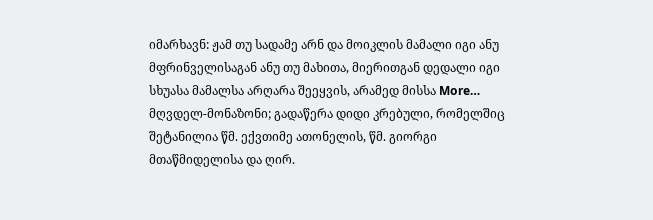იმარხავნ: ჟამ თუ სადამე არნ და მოიკლის მამალი იგი ანუ მფრინველისაგან ანუ თუ მახითა, მიერითგან დედალი იგი სხუასა მამალსა არღარა შეეყვის, არამედ მისსა More…
მღვდელ-მონაზონი; გადაწერა დიდი კრებული, რომელშიც შეტანილია წმ. ექვთიმე ათონელის, წმ. გიორგი მთაწმიდელისა და ღირ.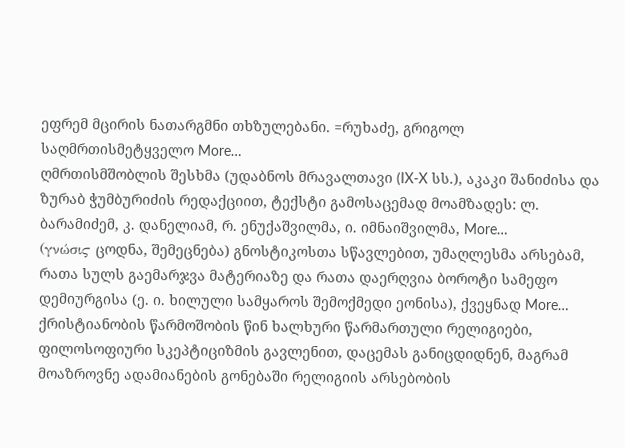ეფრემ მცირის ნათარგმნი თხზულებანი. =რუხაძე, გრიგოლ საღმრთისმეტყველო More…
ღმრთისმშობლის შესხმა (უდაბნოს მრავალთავი (IX-X სს.), აკაკი შანიძისა და ზურაბ ჭუმბურიძის რედაქციით, ტექსტი გამოსაცემად მოამზადეს: ლ. ბარამიძემ, კ. დანელიამ, რ. ენუქაშვილმა, ი. იმნაიშვილმა, More…
(γνώσιϛ ცოდნა, შემეცნება) გნოსტიკოსთა სწავლებით, უმაღლესმა არსებამ, რათა სულს გაემარჯვა მატერიაზე და რათა დაერღვია ბოროტი სამეფო დემიურგისა (ე. ი. ხილული სამყაროს შემოქმედი ეონისა), ქვეყნად More…
ქრისტიანობის წარმოშობის წინ ხალხური წარმართული რელიგიები, ფილოსოფიური სკეპტიციზმის გავლენით, დაცემას განიცდიდნენ, მაგრამ მოაზროვნე ადამიანების გონებაში რელიგიის არსებობის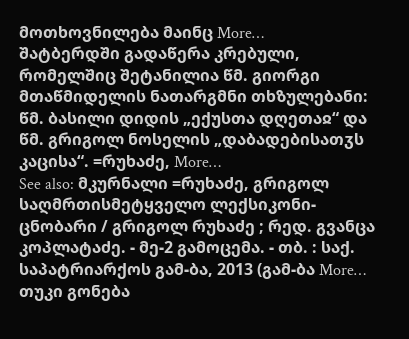მოთხოვნილება მაინც More…
შატბერდში გადაწერა კრებული, რომელშიც შეტანილია წმ. გიორგი მთაწმიდელის ნათარგმნი თხზულებანი: წმ. ბასილი დიდის „ექუსთა დღეთაჲ“ და წმ. გრიგოლ ნოსელის „დაბადებისათჳს კაცისა“. =რუხაძე, More…
See also: მკურნალი =რუხაძე, გრიგოლ საღმრთისმეტყველო ლექსიკონი-ცნობარი / გრიგოლ რუხაძე ; რედ. გვანცა კოპლატაძე. - მე-2 გამოცემა. - თბ. : საქ. საპატრიარქოს გამ-ბა, 2013 (გამ-ბა More…
თუკი გონება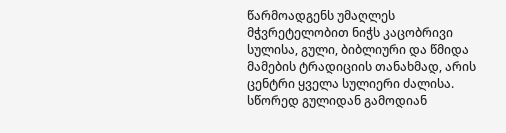წარმოადგენს უმაღლეს მჭვრეტელობით ნიჭს კაცობრივი სულისა, გული, ბიბლიური და წმიდა მამების ტრადიციის თანახმად, არის ცენტრი ყველა სულიერი ძალისა. სწორედ გულიდან გამოდიან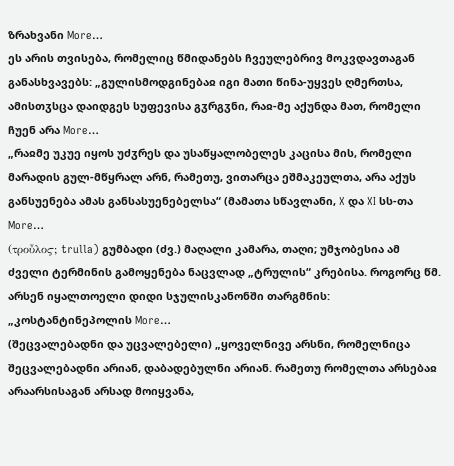ზრახვანი More…
ეს არის თვისება, რომელიც წმიდანებს ჩვეულებრივ მოკვდავთაგან განასხვავებს: „გულისმოდგინებაჲ იგი მათი წინა-უყვეს ღმერთსა, ამისთჳსცა დაიდგეს სუფევისა გჳრგჳნი, რაჲ-მე აქუნდა მათ, რომელი ჩუენ არა More…
„რაჲმე უკუე იყოს უძჳრეს და უსაწყალობელეს კაცისა მის, რომელი მარადის გულ-მწყრალ არნ, რამეთუ, ვითარცა ეშმაკეულთა, არა აქუს განსუენება ამას განსასუენებელსა“ (მამათა სწავლანი, X და XI სს-თა More…
(τροὖλοϛ; trulla) გუმბადი (ძვ.) მაღალი კამარა, თაღი; უმჯობესია ამ ძველი ტერმინის გამოყენება ნაცვლად „ტრულის“ კრებისა. როგორც წმ. არსენ იყალთოელი დიდი სჯულისკანონში თარგმნის: „კოსტანტინეპოლის More…
(შეცვალებადნი და უცვალებელი) „ყოველნივე არსნი, რომელნიცა შეცვალებადნი არიან, დაბადებულნი არიან. რამეთუ რომელთა არსებაჲ არაარსისაგან არსად მოიყვანა,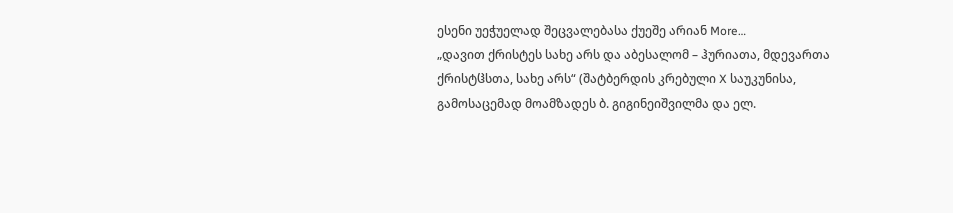ესენი უეჭუელად შეცვალებასა ქუეშე არიან More…
„დავით ქრისტეს სახე არს და აბესალომ – ჰურიათა, მდევართა ქრისტჱსთა, სახე არს“ (შატბერდის კრებული X საუკუნისა, გამოსაცემად მოამზადეს ბ. გიგინეიშვილმა და ელ.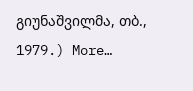გიუნაშვილმა, თბ., 1979.) More…